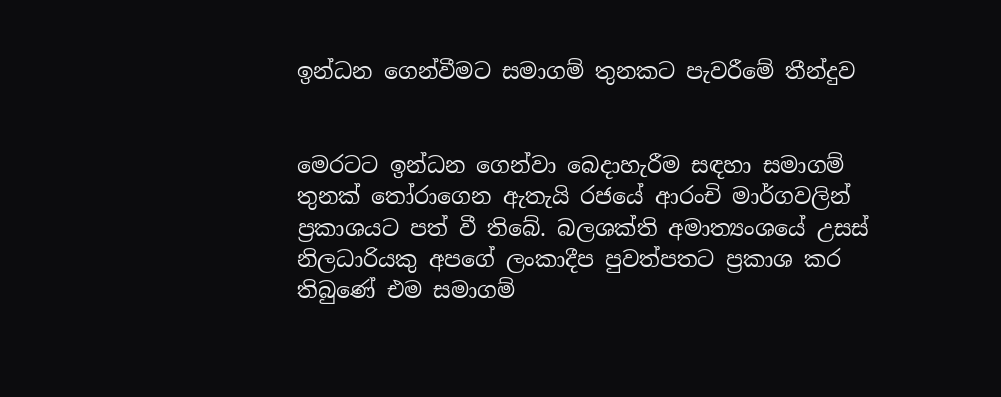ඉන්ධන ගෙන්වීමට සමාගම් තුනකට පැවරීමේ තීන්දුව


මෙරටට ඉන්ධන ගෙන්වා බෙදාහැරීම සඳහා සමාගම් තුනක් තෝරාගෙන ඇතැයි රජයේ ආරංචි මාර්ගවලින් ප්‍රකාශයට පත් වී තිබේ. බලශක්ති අමාත්‍යංශයේ උසස් නිලධාරියකු අපගේ ලංකාදීප පුවත්පතට ප්‍රකාශ කර තිබුණේ එම සමාගම්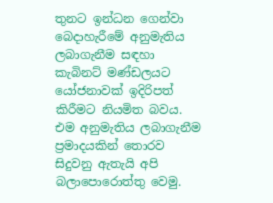තුනට ඉන්ධන ගෙන්වා බෙදාහැරීමේ අනුමැතිය ලබාගැනීම සඳහා කැබිනට් මණ්ඩලයට යෝජනාවක් ඉදිරිපත් කිරීමට නියමිත බවය. එම අනුමැතිය ලබාගැනීම ප්‍රමාදයකින් තොරව සිදුවනු ඇතැයි අපි බලාපොරොත්තු වෙමු.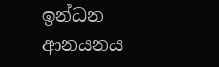ඉන්ධන ආනයනය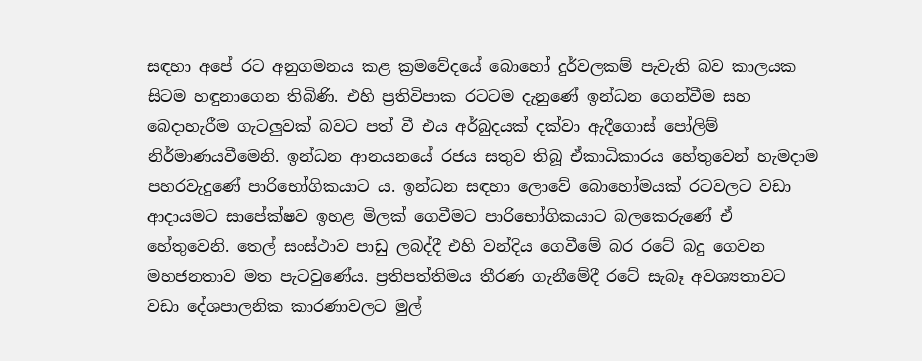සඳහා අපේ රට අනුගමනය කළ ක්‍රමවේදයේ බොහෝ දුර්වලකම් පැවැති බව කාලයක සිටම හඳුනාගෙන තිබිණි. එහි ප්‍රතිවිපාක රටටම දැනුණේ ඉන්ධන ගෙන්වීම සහ බෙදාහැරීම ගැටලු‍වක් බවට පත් වී එය අර්බුදයක් දක්වා ඇදීගොස් පෝලිම් නිර්මාණයවීමෙනි. ඉන්ධන ආනයනයේ රජය සතුව තිබූ ඒකාධිකාරය හේතුවෙන් හැමදාම පහරවැදුණේ පාරිභෝගිකයාට ය. ඉන්ධන සඳහා ලොවේ බොහෝමයක් රටවලට වඩා ආදායමට සාපේක්ෂව ඉහළ මිලක් ගෙවීමට පාරිභෝගිකයාට බලකෙරුණේ ඒ හේතුවෙනි. තෙල් සංස්ථාව පාඩු ලබද්දී එහි වන්දිය ගෙවීමේ බර රටේ බදු ගෙවන මහජනතාව මත පැටවුණේය. ප්‍රතිපත්තිමය තීරණ ගැනීමේදී රටේ සැබෑ අවශ්‍යතාවට වඩා දේශපාලනික කාරණාවලට මුල්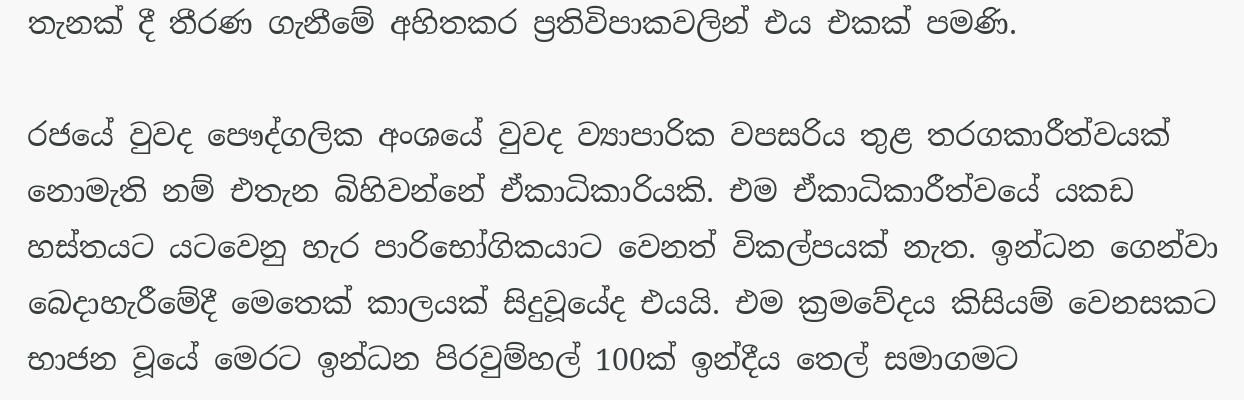තැනක් දී තීරණ ගැනීමේ අහිතකර ප්‍රතිවිපාකවලින් එය එකක් පමණි.

රජයේ වුවද පෞද්ගලික අංශයේ වුවද ව්‍යාපාරික වපසරිය තුළ තරගකාරීත්වයක් නොමැති නම් එතැන බිහිවන්නේ ඒකාධිකාරියකි. එම ඒකාධිකාරීත්වයේ යකඩ හස්තයට යටවෙනු හැර පාරිභෝගිකයාට වෙනත් විකල්පයක් නැත. ඉන්ධන ගෙන්වා බෙදාහැරීමේදී මෙතෙක් කාලයක් සිදුවූයේද එයයි. එම ක්‍රමවේදය කිසියම් වෙනසකට භාජන වූයේ මෙරට ඉන්ධන පිරවුම්හල් 100ක් ඉන්දීය තෙල් සමාගමට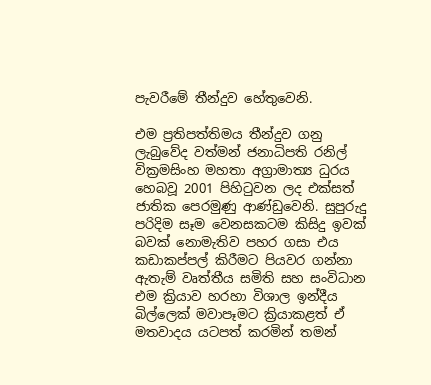පැවරීමේ තීන්දුව හේතුවෙනි.

එම ප්‍රතිපත්තිමය තීන්දුව ගනු ලැබුවේද වත්මන් ජනාධිපති රනිල් වික්‍රමසිංහ මහතා අග්‍රාමාත්‍ය ධුරය හෙබවූ 2001 පිහිටුවන ලද එක්සත් ජාතික පෙරමුණු ආණ්ඩුවෙනි. සුපුරුදු පරිදිම සෑම වෙනසකටම කිසිදු ඉවක් බවක් නොමැතිව පහර ගසා එය කඩාකප්පල් කිරීමට පියවර ගන්නා ඇතැම් වෘත්තීය සමිති සහ සංවිධාන එම ක්‍රියාව හරහා විශාල ඉන්දීය බිල්ලෙක් මවාපෑමට ක්‍රියාකළත් ඒ මතවාදය යටපත් කරමින් තමන්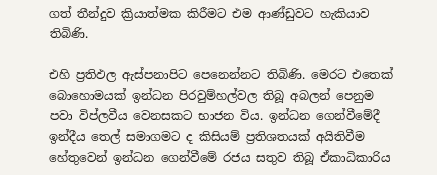ගත් තීන්දුව ක්‍රියාත්මක කිරීමට එම ආණ්ඩුවට හැකියාව තිබිණි.

එහි ප්‍රතිඵල ඇස්පනාපිට පෙනෙන්නට තිබිණි. මෙරට එතෙක් බොහොමයක් ඉන්ධන පිරවුම්හල්වල තිබූ අබලන් පෙනුම පවා විප්ලවීය වෙනසකට භාජන විය. ඉන්ධන ගෙන්වීමේදී ඉන්දීය තෙල් සමාගමට ද කිසියම් ප්‍රතිශතයක් අයිතිවීම හේතුවෙන් ඉන්ධන ගෙන්වීමේ රජය සතුව තිබූ ඒකාධිකාරිය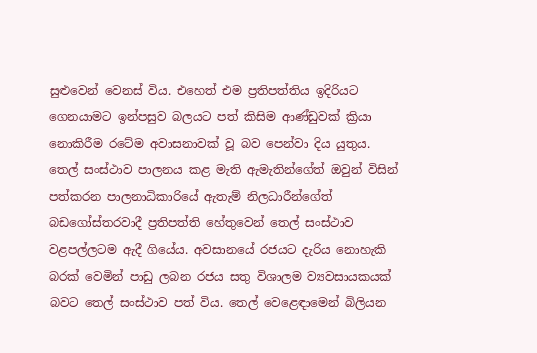සුළුවෙන් වෙනස් විය. එහෙත් එම ප්‍රතිපත්තිය ඉදිරියට ගෙනයාමට ඉන්පසුව බලයට පත් කිසිම ආණ්ඩුවක් ක්‍රියා නොකිරීම රටේම අවාසනාවක් වූ බව පෙන්වා දිය යුතුය. තෙල් සංස්ථාව පාලනය කළ මැති ඇමැතින්ගේත් ඔවුන් විසින් පත්කරන පාලනාධිකාරියේ ඇතැම් නිලධාරීන්ගේත් බඩගෝස්තරවාදී ප්‍රතිපත්ති හේතුවෙන් තෙල් සංස්ථාව වළපල්ලටම ඇදී ගියේය. අවසානයේ රජයට දැරිය නොහැකි බරක් වෙමින් පාඩු ලබන රජය සතු විශාලම ව්‍යවසායකයක් බවට තෙල් සංස්ථාව පත් විය. තෙල් වෙළෙඳාමෙන් බිලියන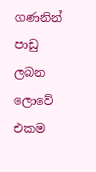ගණනින් පාඩු ලබන ලොවේ එකම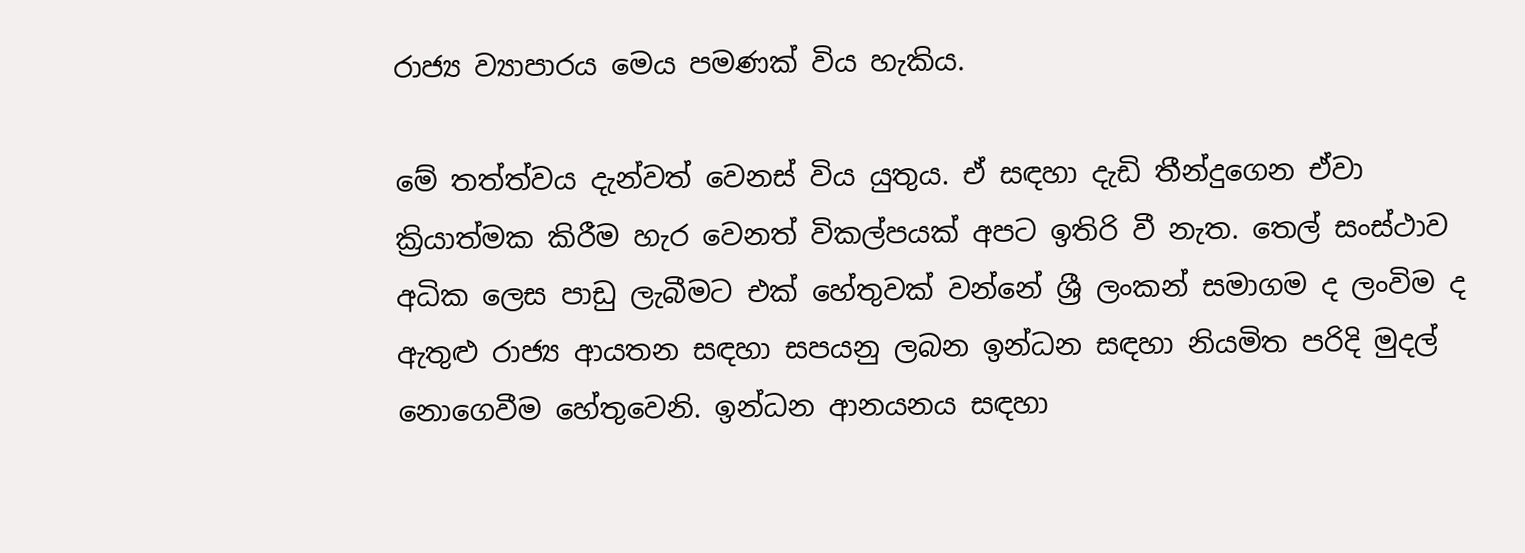රාජ්‍ය ව්‍යාපාරය මෙය පමණක් විය හැකිය.

මේ තත්ත්වය දැන්වත් වෙනස් විය යුතුය. ඒ සඳහා දැඩි තීන්දුගෙන ඒවා ක්‍රියාත්මක කිරීම හැර වෙනත් විකල්පයක් අපට ඉතිරි වී නැත. තෙල් සංස්ථාව අධික ලෙස පාඩු ලැබීමට එක් හේතුවක් වන්නේ ශ්‍රී ලංකන් සමාගම ද ලංවිම ද ඇතුළු රාජ්‍ය ආයතන සඳහා සපයනු ලබන ඉන්ධන සඳහා නියමිත පරිදි මුදල් නොගෙවීම හේතුවෙනි. ඉන්ධන ආනයනය සඳහා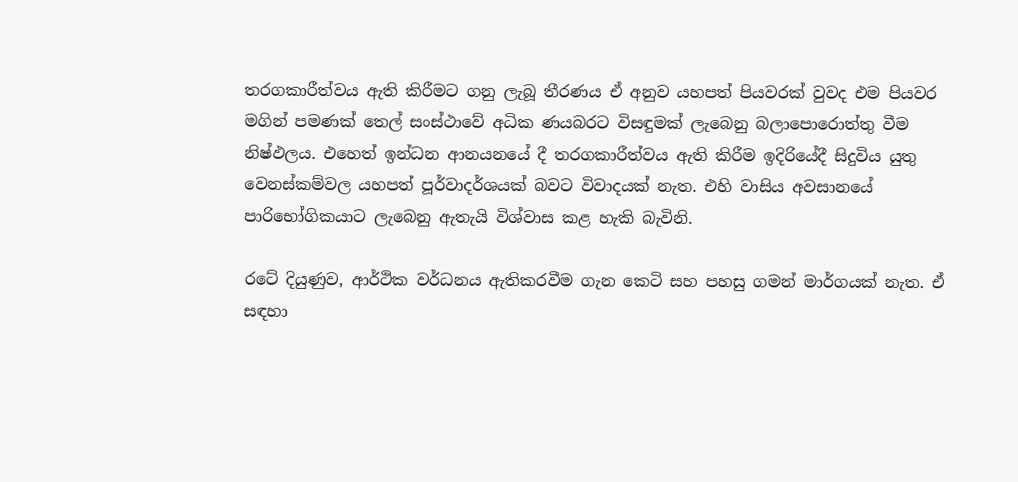තරගකාරීත්වය ඇති කිරීමට ගනු ලැබූ තීරණය ඒ අනුව යහපත් පියවරක් වුවද එම පියවර මගින් පමණක් තෙල් සංස්ථාවේ අධික ණයබරට විසඳුමක් ලැබෙනු බලාපොරොත්තු වීම නිෂ්ඵලය. එහෙත් ඉන්ධන ආනයනයේ දී තරගකාරීත්වය ඇති කිරීම ඉදිරියේදී සිදුවිය යුතු වෙනස්කම්වල යහපත් පූර්වාදර්ශයක් බවට විවාදයක් නැත. එහි වාසිය අවසානයේ පාරිභෝගිකයාට ලැබෙනු ඇතැයි විශ්වාස කළ හැකි බැවිනි.

රටේ දියුණුව, ආර්ථික වර්ධනය ඇතිකරවීම ගැන කෙටි සහ පහසු ගමන් මාර්ගයක් නැත. ඒ සඳහා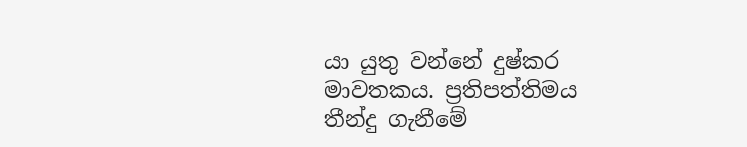යා යුතු වන්නේ දුෂ්කර මාවතකය. ප්‍රතිපත්තිමය තීන්දු ගැනීමේ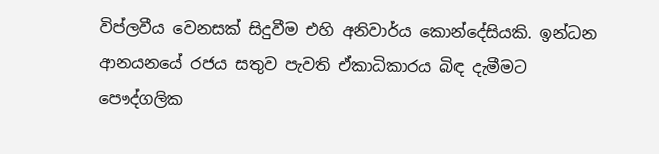විප්ලවීය වෙනසක් සිදුවීම එහි අනිවාර්ය කොන්දේසියකි. ඉන්ධන ආනයනයේ රජය සතුව පැවති ඒකාධිකාරය බිඳ දැමීමට පෞද්ගලික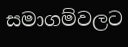සමාගම්වලට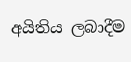අයිතිය ලබාදීම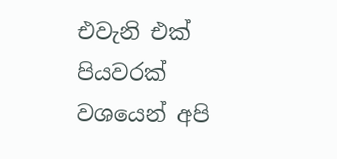එවැනි එක් පියවරක් වශයෙන් අපි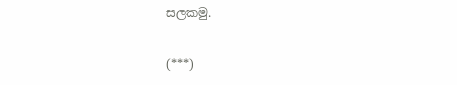සලකමු.

(***)